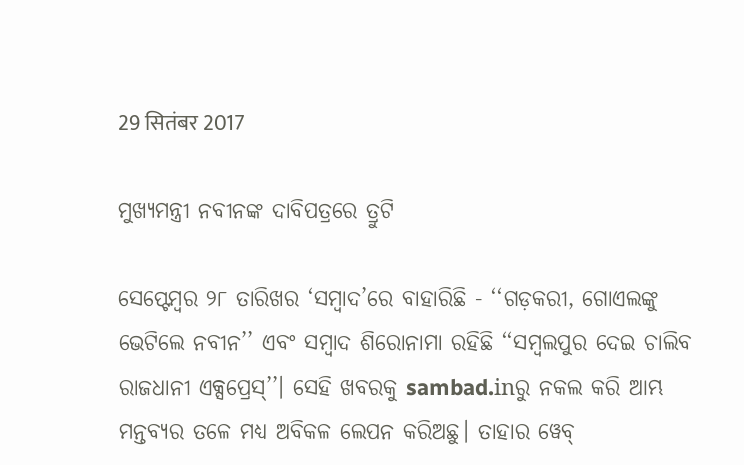29 सितंबर 2017

ମୁଖ୍ୟମନ୍ତ୍ରୀ ନବୀନଙ୍କ ଦାବିପତ୍ରରେ ତ୍ରୁଟି

ସେପ୍ଟେମ୍ବର ୨୮ ତାରିଖର ‘ସମ୍ବାଦ’ରେ ବାହାରିଛି - ‘‘ଗଡ଼କରୀ, ଗୋଏଲଙ୍କୁ ଭେଟିଲେ ନବୀନ’’ ଏବଂ ସମ୍ବାଦ ଶିରୋନାମା ରହିଛି ‘‘ସମ୍ବଲପୁର ଦେଇ ଚାଲିବ ରାଜଧାନୀ ଏକ୍ସପ୍ରେସ୍‌’’। ସେହି ଖବରକୁ sambad.inରୁ ନକଲ କରି ଆମ୍ଭ ମନ୍ତବ୍ୟର ତଳେ ମଧ୍ୟ ଅବିକଳ ଲେପନ କରିଅଛୁ। ତାହାର ୱେବ୍‌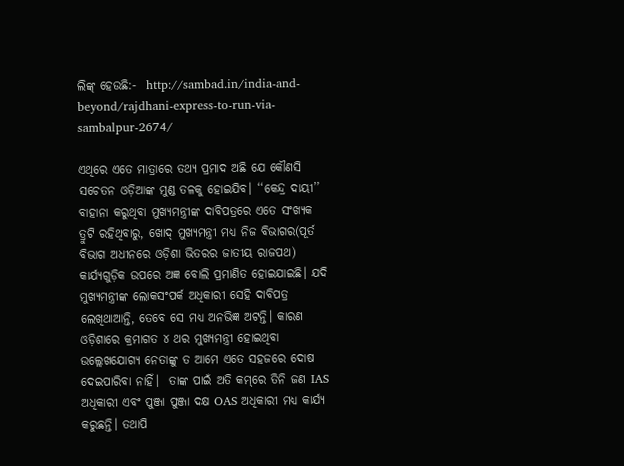ଲିଙ୍କ୍‌ ହେଉଛି:-  http://sambad.in/india-and-beyond/rajdhani-express-to-run-via-sambalpur-2674/

ଏଥିରେ ଏତେ ମାତ୍ରାରେ ତଥ୍ୟ ପ୍ରମାଦ ଅଛି ଯେ କୌଣସି ସଚେତନ ଓଡ଼ିଆଙ୍କ ମୁଣ୍ଡ ତଳକୁ ହୋଇଯିବ। ‘‘କେନ୍ଦ୍ର ଦାୟୀ’’ ବାହାନା କରୁଥିବା ମୁଖ୍ୟମନ୍ତ୍ରୀଙ୍କ ଦାବିପତ୍ରରେ ଏତେ ସଂଖ୍ୟକ ତ୍ରୁଟି ରହିଥିବାରୁ, ଖୋଦ୍‌ ମୁଖ୍ୟମନ୍ତ୍ରୀ ମଧ୍ୟ ନିଜ ବିଭାଗର(ପୂର୍ତ ବିଭାଗ ଅଧୀନରେ ଓଡ଼ିଶା ଭିତରର ଜାତୀୟ ରାଜପଥ) କାର୍ଯ୍ୟଗୁଡ଼ିକ ଉପରେ ଅଜ୍ଞ ବୋଲି ପ୍ରମାଣିତ ହୋଇଯାଇଛି। ଯଦି ମୁଖ୍ୟମନ୍ତ୍ରୀଙ୍କ ଲୋକସଂପର୍କ ଅଧିକାରୀ ସେହି ଦାବିପତ୍ର ଲେଖିଥାଆନ୍ତି, ତେବେ ସେ ମଧ୍ୟ ଅନଭିଜ୍ଞ ଅଟନ୍ତି। କାରଣ ଓଡ଼ିଶାରେ କ୍ରମାଗତ ୪ ଥର ମୁଖ୍ୟମନ୍ତ୍ରୀ ହୋଇଥିବା ଉଲ୍ଲେଖଯୋଗ୍ୟ ନେତାଙ୍କୁ ତ ଆମେ ଏତେ ସହଜରେ ଦୋଷ ଦେଇପାରିବା ନାହିଁ।  ତାଙ୍କ ପାଇଁ ଅତି କମ୍‌ରେ ତିନି ଜଣ IAS ଅଧିକାରୀ ଏବଂ ପୁଞ୍ଜା ପୁଞ୍ଜା ଦକ୍ଷ OAS ଅଧିକାରୀ ମଧ୍ୟ କାର୍ଯ୍ୟ କରୁଛନ୍ତି। ତଥାପି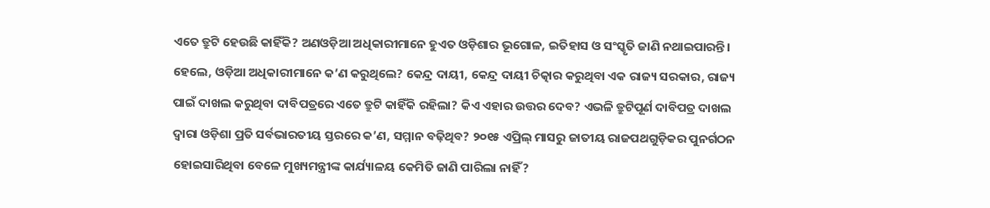ଏତେ ତ୍ରୁଟି ହେଉଛି କାହିଁକି? ଅଣଓଡ଼ିଆ ଅଧିକାରୀମାନେ ହୁଏତ ଓଡ଼ିଶାର ଭୂଗୋଳ, ଇତିହାସ ଓ ସଂସ୍କୃତି ଜାଣି ନଥାଇପାରନ୍ତି। ହେଲେ, ଓଡ଼ିଆ ଅଧିକାରୀମାନେ କ’ଣ କରୁଥିଲେ? କେନ୍ଦ୍ର ଦାୟୀ, କେନ୍ଦ୍ର ଦାୟୀ ଚିତ୍କାର କରୁଥିବା ଏକ ରାଜ୍ୟ ସରକାର, ରାଜ୍ୟ ପାଇଁ ଦାଖଲ କରୁଥିବା ଦାବିପତ୍ରରେ ଏତେ ତ୍ରୁଟି କାହିଁକି ରହିଲା? କିଏ ଏହାର ଉତ୍ତର ଦେବ? ଏଭଳି ତ୍ରୁଟିପୂର୍ଣ ଦାବିପତ୍ର ଦାଖଲ ଦ୍ୱାରା ଓଡ଼ିଶା ପ୍ରତି ସର୍ବଭାରତୀୟ ସ୍ତରରେ କ’ଣ, ସମ୍ମାନ ବଢ଼ିଥିବ? ୨୦୧୫ ଏପ୍ରିଲ୍‌ ମାସରୁ ଜାତୀୟ ରାଜପଥଗୁଡ଼ିକର ପୁନର୍ଗଠନ ହୋଇସାରିଥିବା ବେଳେ ମୁଖ୍ୟମନ୍ତ୍ରୀଙ୍କ କାର୍ଯ୍ୟାଳୟ କେମିତି ଜାଣି ପାରିଲା ନାହିଁ?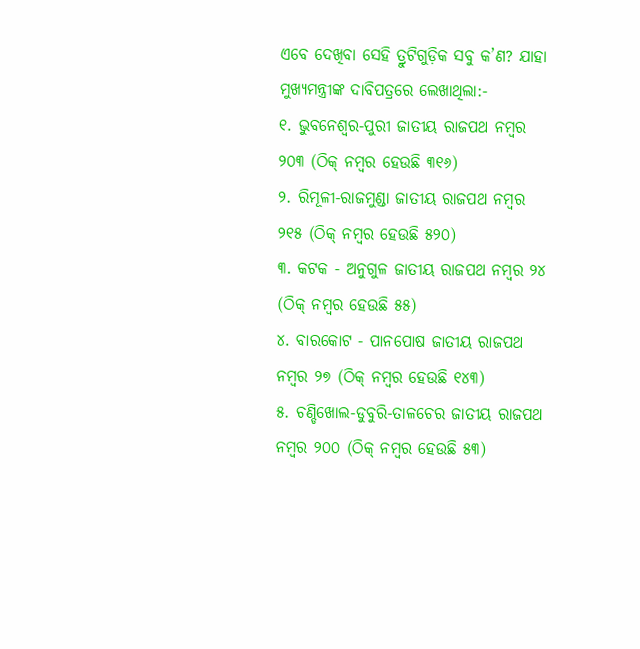ଏବେ ଦେଖିବା ସେହି ତ୍ରୁଟିଗୁଡ଼ିକ ସବୁ କ’ଣ? ଯାହା ମୁଖ୍ୟମନ୍ତ୍ରୀଙ୍କ ଦାବିପତ୍ରରେ ଲେଖାଥିଲା:-
୧. ଭୁବନେଶ୍ୱର-ପୁରୀ ଜାତୀୟ ରାଜପଥ ନମ୍ବର ୨୦୩ (ଠିକ୍‌ ନମ୍ବର ହେଉଛି ୩୧୬)
୨. ରିମୂଳୀ-ରାଜମୁଣ୍ଡା ଜାତୀୟ ରାଜପଥ ନମ୍ବର  ୨୧୫ (ଠିକ୍‌ ନମ୍ବର ହେଉଛି ୫୨୦)
୩. କଟକ - ଅନୁଗୁଳ ଜାତୀୟ ରାଜପଥ ନମ୍ବର ୨୪ (ଠିକ୍‌ ନମ୍ବର ହେଉଛି ୫୫)
୪. ବାରକୋଟ - ପାନପୋଷ ଜାତୀୟ ରାଜପଥ ନମ୍ବର ୨୭ (ଠିକ୍‌ ନମ୍ବର ହେଉଛି ୧୪୩)
୫. ଚଣ୍ଡିଖୋଲ-ଡୁବୁରି-ତାଳଚେର ଜାତୀୟ ରାଜପଥ ନମ୍ବର ୨୦୦ (ଠିକ୍‌ ନମ୍ବର ହେଉଛି ୫୩)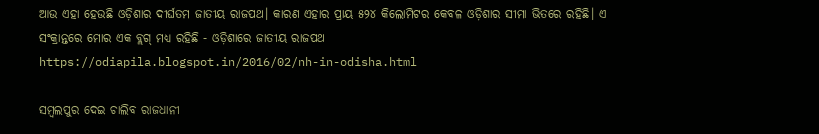ଆଉ ଏହା ହେଉଛି ଓଡ଼ିଶାର ଦୀର୍ଘତମ ଜାତୀୟ ରାଜପଥ। କାରଣ ଏହାର ପ୍ରାୟ ୫୨୪ କିଲୋମିଟର କେବଳ ଓଡ଼ିଶାର ସୀମା ଭିତରେ ରହିଛି। ଏ ସଂକ୍ରାନ୍ତରେ ମୋର ଏକ ବ୍ଲଗ୍‌ ମଧ୍ୟ ରହିଛି - ଓଡ଼ିଶାରେ ଜାତୀୟ ରାଜପଥ  https://odiapila.blogspot.in/2016/02/nh-in-odisha.html

ସମ୍ବଲପୁର ଦେଇ ଚାଲିବ ରାଜଧାନୀ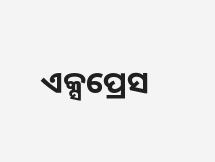ଏକ୍ସପ୍ରେସ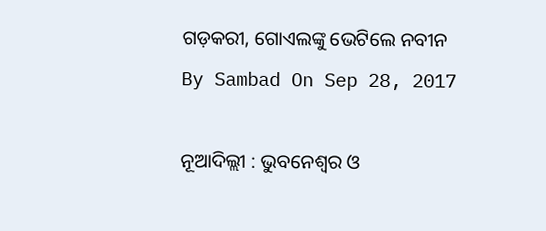ଗଡ଼କରୀ, ଗୋଏଲଙ୍କୁ ଭେଟିଲେ ନବୀନ
By Sambad On Sep 28, 2017

ନୂଆଦିଲ୍ଲୀ : ଭୁବନେଶ୍ୱର ଓ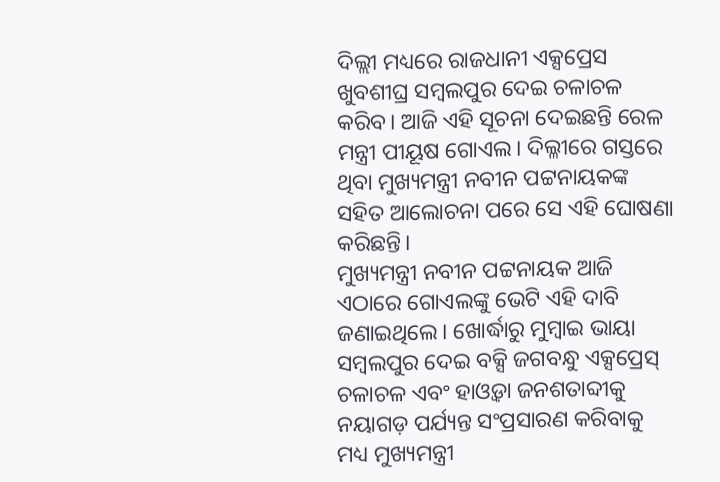ଦିଲ୍ଲୀ ମଧ୍ୟରେ ରାଜଧାନୀ ଏକ୍ସପ୍ରେସ ଖୁବଶୀଘ୍ର ସମ୍ବଲପୁର ଦେଇ ଚଳାଚଳ କରିବ। ଆଜି ଏହି ସୂଚନା ଦେଇଛନ୍ତି ରେଳ ମନ୍ତ୍ରୀ ପୀୟୂଷ ଗୋଏଲ। ଦିଲ୍ଳୀରେ ଗସ୍ତରେ ଥିବା ମୁଖ୍ୟମନ୍ତ୍ରୀ ନବୀନ ପଟ୍ଟନାୟକଙ୍କ ସହିତ ଆଲୋଚନା ପରେ ସେ ଏହି ଘୋଷଣା କରିଛନ୍ତି।
ମୁଖ୍ୟମନ୍ତ୍ରୀ ନବୀନ ପଟ୍ଟନାୟକ ଆଜି ଏଠାରେ ଗୋଏଲଙ୍କୁ ଭେଟି ଏହି ଦାବି ଜଣାଇଥିଲେ। ଖୋର୍ଦ୍ଧାରୁ ମୁମ୍ବାଇ ଭାୟା ସମ୍ବଲପୁର ଦେଇ ବକ୍ସି ଜଗବନ୍ଧୁ ଏକ୍ସପ୍ରେସ୍‌ ଚଳାଚଳ ଏବଂ ହାଓ୍ଵଡ଼ା ଜନଶତାବ୍ଦୀକୁ ନୟାଗଡ଼ ପର୍ଯ୍ୟନ୍ତ ସଂପ୍ରସାରଣ କରିବାକୁ ମଧ୍ୟ ମୁଖ୍ୟମନ୍ତ୍ରୀ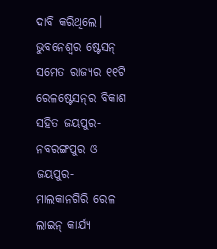ଦାବି କରିଥିଲେ। ଭୁବନେଶ୍ୱର ଷ୍ଟେସନ୍‌ ସମେତ ରାଜ୍ୟର ୧୧ଟି ରେଳଷ୍ଟେସନ୍‌ର ବିକାଶ ସହିତ ଜୟପୁର-ନବରଙ୍ଗପୁର ଓ ଜୟପୁର-ମାଲକାନଗିରି ରେଳ ଲାଇନ୍‌ କାର୍ଯ୍ୟ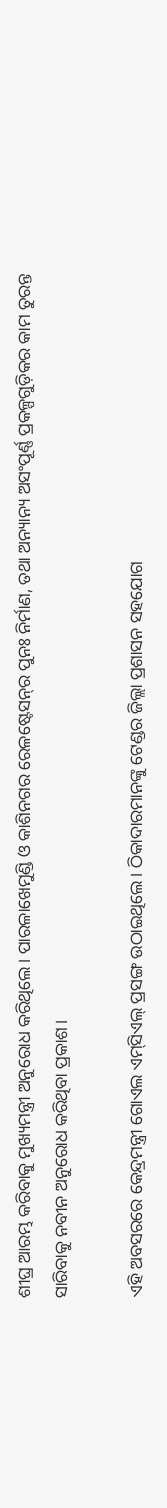ଶୀଘ୍ର ଆରମ୍ଭ କରିବାକୁ ମୁଖ୍ୟମନ୍ତ୍ରୀ ଅନୁରୋଧ କରିଥିଲେ। ପାରଳାଖେମୁଣ୍ଡି ଓ କାଶିନଗର ରେଳଷ୍ଟେସନ୍‌ର ପୁନଃ ନିର୍ମାଣ, ତଥା ଅନ୍ୟାନ୍ୟ ଅସଂପୂର୍ଣ୍ଣ ପ୍ରକଳ୍ପଗୁଡ଼ିକର କାମ ତୁରନ୍ତ ସାରିବାକୁ ନବୀନ ଅନୁରୋଧ କରିଥିବା ପ୍ରକାଶ।

ଏହି ଅବସରରେ କେନ୍ଦ୍ରମନ୍ତ୍ରୀ ଗୋଏଲ ଏମ୍‌ସିଏଲ୍‌ ପ୍ରସଙ୍ଗ ଉଠାଇଥିଲେ। ଠିକାଦାରମାନଙ୍କୁ ଟେଣ୍ଡର ଜିଲ୍ଲା ପ୍ରଶାସନ ସହଯୋଗ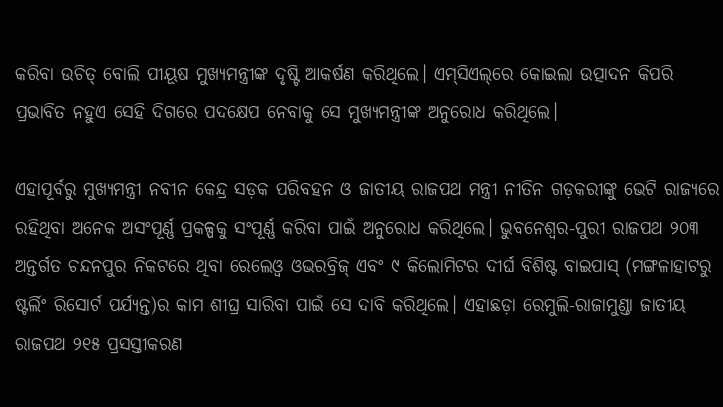କରିବା ଉଚିତ୍‌ ବୋଲି ପୀୟୂଷ ମୁଖ୍ୟମନ୍ତ୍ରୀଙ୍କ ଦୃଷ୍ଟି ଆକର୍ଷଣ କରିଥିଲେ। ଏମ୍‌ସିଏଲ୍‌ରେ କୋଇଲା ଉତ୍ପାଦନ କିପରି ପ୍ରଭାବିତ ନହୁଏ ସେହି ଦିଗରେ ପଦକ୍ଷେପ ନେବାକୁ ସେ ମୁଖ୍ୟମନ୍ତ୍ରୀଙ୍କ ଅନୁରୋଧ କରିଥିଲେ।

ଏହାପୂର୍ବରୁ ମୁଖ୍ୟମନ୍ତ୍ରୀ ନବୀନ କେନ୍ଦ୍ର ସଡ଼କ ପରିବହନ ଓ ଜାତୀୟ ରାଜପଥ ମନ୍ତ୍ରୀ ନୀତିନ ଗଡ଼କରୀଙ୍କୁ ଭେଟି ରାଜ୍ୟରେ ରହିଥିବା ଅନେକ ଅସଂପୂର୍ଣ୍ଣ ପ୍ରକଳ୍ପକୁ ସଂପୂର୍ଣ୍ଣ କରିବା ପାଇଁ ଅନୁରୋଧ କରିଥିଲେ। ଭୁବନେଶ୍ୱର-ପୁରୀ ରାଜପଥ ୨୦୩ ଅନ୍ତର୍ଗତ ଚନ୍ଦନପୁର ନିକଟରେ ଥିବା ରେଲେଓ୍ଵ ଓଭରବ୍ରିଜ୍‌ ଏବଂ ୯ କିଲୋମିଟର ଦୀର୍ଘ ବିଶିଷ୍ଟ ବାଇପାସ୍‌ (ମଙ୍ଗଳାହାଟରୁ ଷ୍ଟର୍ଲିଂ ରିସୋର୍ଟ ପର୍ଯ୍ୟନ୍ତ)ର କାମ ଶୀଘ୍ର ସାରିବା ପାଇଁ ସେ ଦାବି କରିଥିଲେ। ଏହାଛଡ଼ା ରେମୁଲି-ରାଜାମୁଣ୍ଡା ଜାତୀୟ ରାଜପଥ ୨୧୫ ପ୍ରସସ୍ତୀକରଣ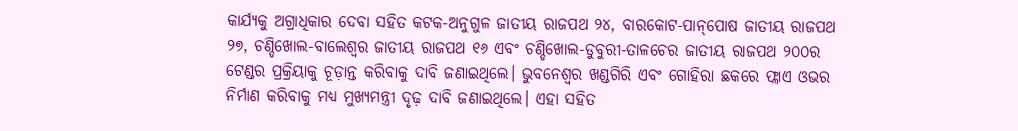କାର୍ଯ୍ୟକୁ ଅଗ୍ରାଧିକାର ଦେବା ସହିତ କଟକ-ଅନୁଗୁଳ ଜାତୀୟ ରାଜପଥ ୨୪, ବାରକୋଟ-ପାନ୍‌ପୋଷ ଜାତୀୟ ରାଜପଥ ୨୭, ଚଣ୍ଡିଖୋଲ-ବାଲେଶ୍ୱର ଜାତୀୟ ରାଜପଥ ୧୬ ଏବଂ ଚଣ୍ଡିଖୋଲ-ଡୁବୁରୀ-ତାଳଚେର ଜାତୀୟ ରାଜପଥ ୨୦୦ର ଟେଣ୍ଡର ପ୍ରକ୍ରିୟାକୁ ଚୂଡ଼ାନ୍ତ କରିବାକୁ ଦାବି ଜଣାଇଥିଲେ। ଭୁବନେଶ୍ୱର ଖଣ୍ଡଗିରି ଏବଂ ଗୋହିରା ଛକରେ ଫ୍ଲାଏ ଓଭର ନିର୍ମାଣ କରିବାକୁ ମଧ୍ୟ ମୁଖ୍ୟମନ୍ତ୍ରୀ ଦୃଢ଼ ଦାବି ଜଣାଇଥିଲେ। ଏହା ସହିତ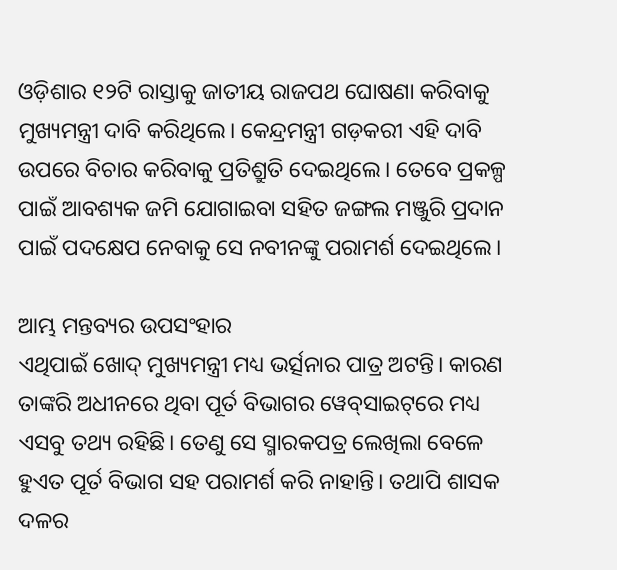ଓଡ଼ିଶାର ୧୨ଟି ରାସ୍ତାକୁ ଜାତୀୟ ରାଜପଥ ଘୋଷଣା କରିବାକୁ ମୁଖ୍ୟମନ୍ତ୍ରୀ ଦାବି କରିଥିଲେ। କେନ୍ଦ୍ରମନ୍ତ୍ରୀ ଗଡ଼କରୀ ଏହି ଦାବି ଉପରେ ବିଚାର କରିବାକୁ ପ୍ରତିଶ୍ରୁତି ଦେଇଥିଲେ। ତେବେ ପ୍ରକଳ୍ପ ପାଇଁ ଆବଶ୍ୟକ ଜମି ଯୋଗାଇବା ସହିତ ଜଙ୍ଗଲ ମଞ୍ଜୁରି ପ୍ରଦାନ ପାଇଁ ପଦକ୍ଷେପ ନେବାକୁ ସେ ନବୀନଙ୍କୁ ପରାମର୍ଶ ଦେଇଥିଲେ।

ଆମ୍ଭ ମନ୍ତବ୍ୟର ଉପସଂହାର
ଏଥିପାଇଁ ଖୋଦ୍‌ ମୁଖ୍ୟମନ୍ତ୍ରୀ ମଧ୍ୟ ଭର୍ତ୍ସନାର ପାତ୍ର ଅଟନ୍ତି। କାରଣ ତାଙ୍କରି ଅଧୀନରେ ଥିବା ପୂର୍ତ ବିଭାଗର ୱେବ୍‌ସାଇଟ୍‌ରେ ମଧ୍ୟ ଏସବୁ ତଥ୍ୟ ରହିଛି। ତେଣୁ ସେ ସ୍ମାରକପତ୍ର ଲେଖିଲା ବେଳେ ହୁଏତ ପୂର୍ତ ବିଭାଗ ସହ ପରାମର୍ଶ କରି ନାହାନ୍ତି। ତଥାପି ଶାସକ ଦଳର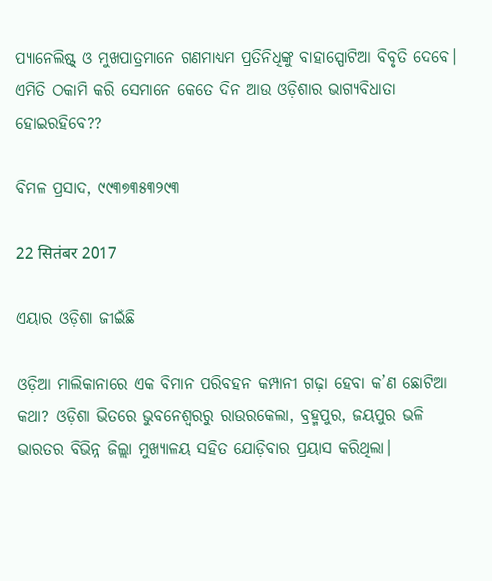ପ୍ୟାନେଲିଷ୍ଟ୍‌ ଓ ମୁଖପାତ୍ରମାନେ ଗଣମାଧ୍ୟମ ପ୍ରତିନିଧିଙ୍କୁ ବାହାସ୍ପୋଟିଆ ବିବୃତି ଦେବେ। ଏମିତି ଠକାମି କରି ସେମାନେ କେତେ ଦିନ ଆଉ ଓଡ଼ିଶାର ଭାଗ୍ୟବିଧାତା ହୋଇରହିବେ??

ବିମଳ ପ୍ରସାଦ, ୯୯୩୭୩୫୩୨୯୩

22 सितंबर 2017

ଏୟାର ଓଡ଼ିଶା ଜୀଇଁଛି

ଓଡ଼ିଆ ମାଲିକାନାରେ ଏକ ବିମାନ ପରିବହନ କମ୍ପାନୀ ଗଢ଼ା ହେବା କ’ଣ ଛୋଟିଆ କଥା? ଓଡ଼ିଶା ଭିତରେ ଭୁବନେଶ୍ୱରରୁ ରାଉରକେଲା, ବ୍ରହ୍ମପୁର, ଜୟପୁର ଭଳି ଭାରତର ବିଭିନ୍ନ ଜିଲ୍ଲା ମୁଖ୍ୟାଳୟ ସହିତ ଯୋଡ଼ିବାର ପ୍ରୟାସ କରିଥିଲା।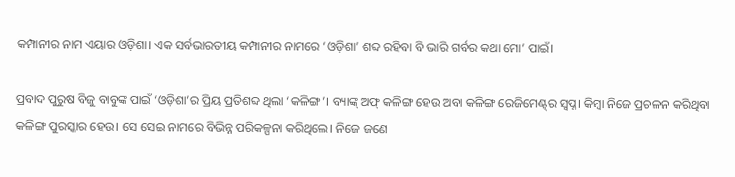କମ୍ପାନୀର ନାମ ଏୟାର ଓଡ଼ିଶା। ଏକ ସର୍ବଭାରତୀୟ କମ୍ପାନୀର ନାମରେ ‘ଓଡ଼ିଶା’ ଶବ୍ଦ ରହିବା ବି ଭାରି ଗର୍ବର କଥା ମୋ’ ପାଇଁ।

ପ୍ରବାଦ ପୁରୁଷ ବିଜୁ ବାବୁଙ୍କ ପାଇଁ ‘ଓଡ଼ିଶା’ର ପ୍ରିୟ ପ୍ରତିଶବ୍ଦ ଥିଲା ‘କଳିଙ୍ଗ’। ବ୍ୟାଙ୍କ୍‌ ଅଫ୍‌ କଳିଙ୍ଗ ହେଉ ଅବା କଳିଙ୍ଗ ରେଜିମେଣ୍ଟ୍‌ର ସ୍ୱପ୍ନ। କିମ୍ବା ନିଜେ ପ୍ରଚଳନ କରିଥିବା କଳିଙ୍ଗ ପୁରସ୍କାର ହେଉ। ସେ ସେଇ ନାମରେ ବିଭିନ୍ନ ପରିକଳ୍ପନା କରିଥିଲେ। ନିଜେ ଜଣେ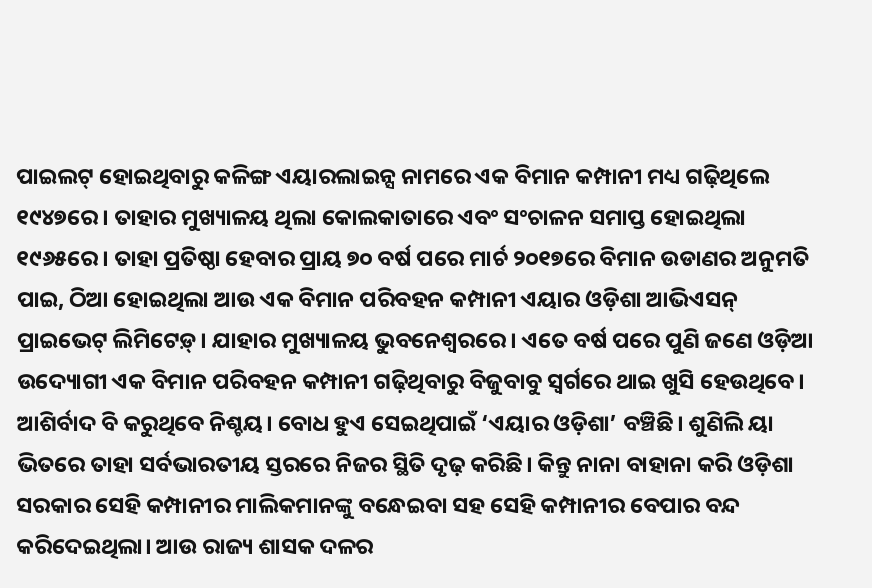ପାଇଲଟ୍‌ ହୋଇଥିବାରୁ କଳିଙ୍ଗ ଏୟାରଲାଇନ୍ସ ନାମରେ ଏକ ବିମାନ କମ୍ପାନୀ ମଧ୍ୟ ଗଢ଼ିଥିଲେ ୧୯୪୭ରେ। ତାହାର ମୁଖ୍ୟାଳୟ ଥିଲା କୋଲକାତାରେ ଏବଂ ସଂଚାଳନ ସମାପ୍ତ ହୋଇଥିଲା ୧୯୬୫ରେ। ତାହା ପ୍ରତିଷ୍ଠା ହେବାର ପ୍ରାୟ ୭୦ ବର୍ଷ ପରେ ମାର୍ଚ ୨୦୧୭ରେ ବିମାନ ଉଡାଣର ଅନୁମତି ପାଇ, ଠିଆ ହୋଇଥିଲା ଆଉ ଏକ ବିମାନ ପରିବହନ କମ୍ପାନୀ ଏୟାର ଓଡ଼ିଶା ଆଭିଏସନ୍‌ ପ୍ରାଇଭେଟ୍‌ ଲିମିଟେଡ଼୍‌। ଯାହାର ମୁଖ୍ୟାଳୟ ଭୁବନେଶ୍ୱରରେ। ଏତେ ବର୍ଷ ପରେ ପୁଣି ଜଣେ ଓଡ଼ିଆ ଉଦ୍ୟୋଗୀ ଏକ ବିମାନ ପରିବହନ କମ୍ପାନୀ ଗଢ଼ିଥିବାରୁ ବିଜୁବାବୁ ସ୍ୱର୍ଗରେ ଥାଇ ଖୁସି ହେଉଥିବେ। ଆଶିର୍ବାଦ ବି କରୁଥିବେ ନିଶ୍ଚୟ। ବୋଧ ହୁଏ ସେଇଥିପାଇଁ ‘ଏୟାର ଓଡ଼ିଶା’ ବଞ୍ଚିଛି। ଶୁଣିଲି ୟା ଭିତରେ ତାହା ସର୍ବଭାରତୀୟ ସ୍ତରରେ ନିଜର ସ୍ଥିତି ଦୃଢ଼ କରିଛି। କିନ୍ତୁ ନାନା ବାହାନା କରି ଓଡ଼ିଶା ସରକାର ସେହି କମ୍ପାନୀର ମାଲିକମାନଙ୍କୁ ବନ୍ଧେଇବା ସହ ସେହି କମ୍ପାନୀର ବେପାର ବନ୍ଦ କରିଦେଇଥିଲା। ଆଉ ରାଜ୍ୟ ଶାସକ ଦଳର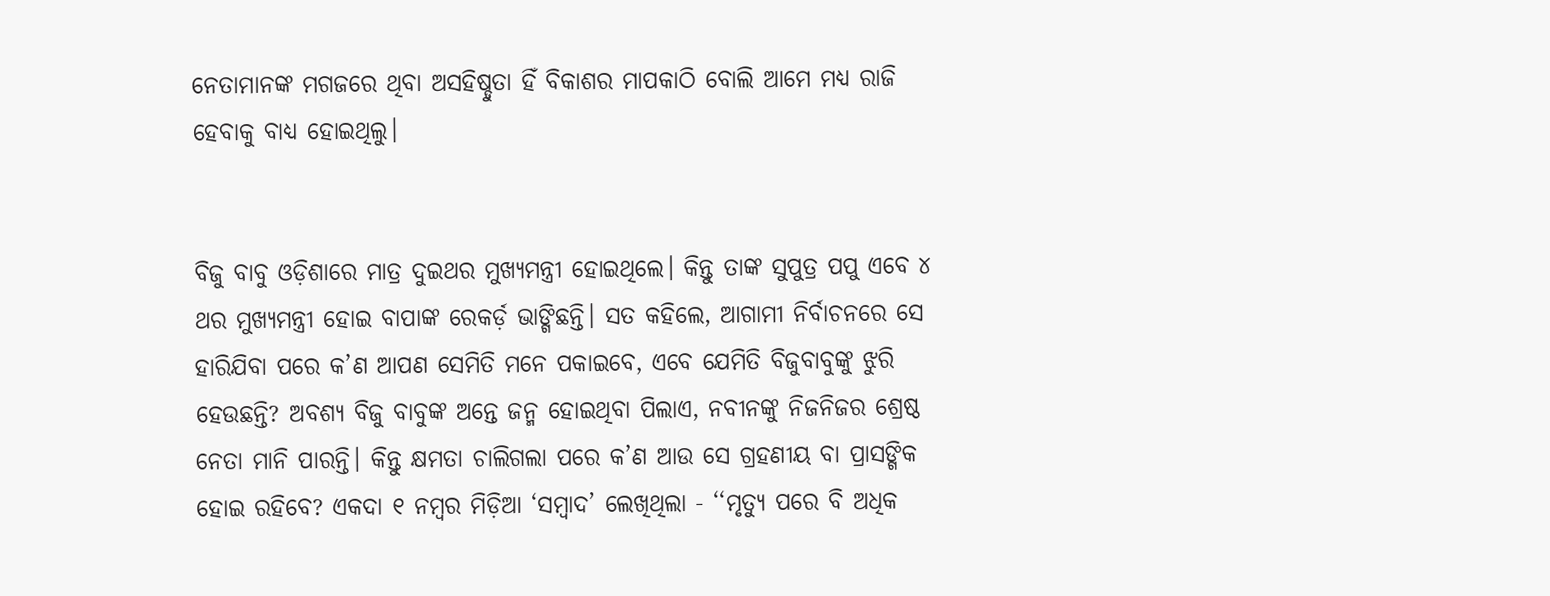ନେତାମାନଙ୍କ ମଗଜରେ ଥିବା ଅସହିଷ୍ଡୁତା ହିଁ ବିକାଶର ମାପକାଠି ବୋଲି ଆମେ ମଧ୍ୟ ରାଜି ହେବାକୁ ବାଧ୍ୟ ହୋଇଥିଲୁ।


ବିଜୁ ବାବୁ ଓଡ଼ିଶାରେ ମାତ୍ର ଦୁଇଥର ମୁଖ୍ୟମନ୍ତ୍ରୀ ହୋଇଥିଲେ। କିନ୍ତୁ ତାଙ୍କ ସୁପୁତ୍ର ପପୁ ଏବେ ୪ ଥର ମୁଖ୍ୟମନ୍ତ୍ରୀ ହୋଇ ବାପାଙ୍କ ରେକର୍ଡ଼ ଭାଙ୍ଗିଛନ୍ତି। ସତ କହିଲେ, ଆଗାମୀ ନିର୍ବାଚନରେ ସେ ହାରିଯିବା ପରେ କ’ଣ ଆପଣ ସେମିତି ମନେ ପକାଇବେ, ଏବେ ଯେମିତି ବିଜୁବାବୁଙ୍କୁ ଝୁରି ହେଉଛନ୍ତି? ଅବଶ୍ୟ ବିଜୁ ବାବୁଙ୍କ ଅନ୍ତେ ଜନ୍ମ ହୋଇଥିବା ପିଲାଏ, ନବୀନଙ୍କୁ ନିଜନିଜର ଶ୍ରେଷ୍ଠ ନେତା ମାନି ପାରନ୍ତି। କିନ୍ତୁ କ୍ଷମତା ଚାଲିଗଲା ପରେ କ’ଣ ଆଉ ସେ ଗ୍ରହଣୀୟ ବା ପ୍ରାସଙ୍ଗିକ ହୋଇ ରହିବେ? ଏକଦା ୧ ନମ୍ବର ମିଡ଼ିଆ ‘ସମ୍ବାଦ’ ଲେଖିଥିଲା - ‘‘ମୃତ୍ୟୁ ପରେ ବି ଅଧିକ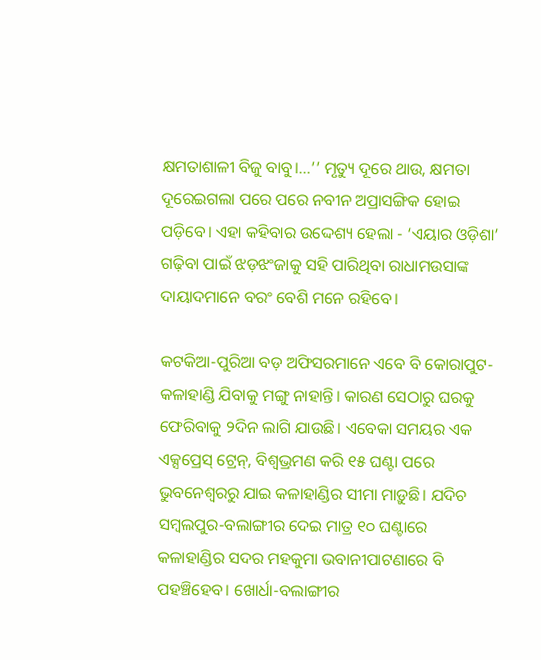କ୍ଷମତାଶାଳୀ ବିଜୁ ବାବୁ।...’’ ମୃତ୍ୟୁ ଦୂରେ ଥାଉ, କ୍ଷମତା ଦୂରେଇଗଲା ପରେ ପରେ ନବୀନ ଅପ୍ରାସଙ୍ଗିକ ହୋଇ ପଡ଼ିବେ। ଏହା କହିବାର ଉଦ୍ଦେଶ୍ୟ ହେଲା - ‘ଏୟାର ଓଡ଼ିଶା’ ଗଢ଼ିବା ପାଇଁ ଝଡ଼ଝଂଜାକୁ ସହି ପାରିଥିବା ରାଧାମଉସାଙ୍କ ଦାୟାଦମାନେ ବରଂ ବେଶି ମନେ ରହିବେ।

କଟକିଆ-ପୁରିଆ ବଡ଼ ଅଫିସରମାନେ ଏବେ ବି କୋରାପୁଟ-କଳାହାଣ୍ଡି ଯିବାକୁ ମଙ୍ଗୁ ନାହାନ୍ତି। କାରଣ ସେଠାରୁ ଘରକୁ ଫେରିବାକୁ ୨ଦିନ ଲାଗି ଯାଉଛି। ଏବେକା ସମୟର ଏକ ଏକ୍ସପ୍ରେସ୍‌ ଟ୍ରେନ୍‌, ବିଶ୍ୱଭ୍ରମଣ କରି ୧୫ ଘଣ୍ଟା ପରେ ଭୁବନେଶ୍ୱରରୁ ଯାଇ କଳାହାଣ୍ଡିର ସୀମା ମାଡ଼ୁଛି। ଯଦିଚ ସମ୍ବଲପୁର-ବଲାଙ୍ଗୀର ଦେଇ ମାତ୍ର ୧୦ ଘଣ୍ଟାରେ କଳାହାଣ୍ଡିର ସଦର ମହକୁମା ଭବାନୀପାଟଣାରେ ବି ପହଞ୍ଚିହେବ। ଖୋର୍ଧା-ବଲାଙ୍ଗୀର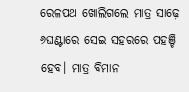ରେଳପଥ ଖୋଲିଗଲେ ମାତ୍ର ସାଢ଼େ ୬ଘଣ୍ଟାରେ ସେଇ ସହରରେ ପହଞ୍ଚି ହେବ। ମାତ୍ର ବିମାନ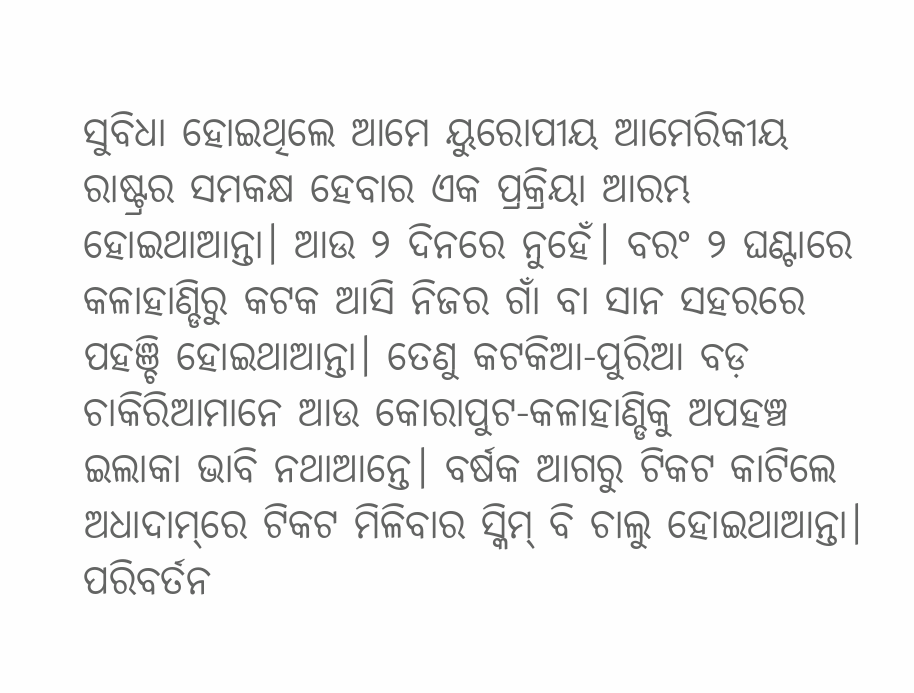ସୁବିଧା ହୋଇଥିଲେ ଆମେ ୟୁରୋପୀୟ ଆମେରିକୀୟ ରାଷ୍ଟ୍ରର ସମକକ୍ଷ ହେବାର ଏକ ପ୍ରକ୍ରିୟା ଆରମ୍ଭ ହୋଇଥାଆନ୍ତା। ଆଉ ୨ ଦିନରେ ନୁହେଁ। ବରଂ ୨ ଘଣ୍ଟାରେ କଳାହାଣ୍ଡିରୁ କଟକ ଆସି ନିଜର ‌ଗାଁ ବା ସାନ ସହରରେ ପହଞ୍ଚି ହୋଇଥାଆନ୍ତା। ତେଣୁ କଟକିଆ-ପୁରିଆ ବଡ଼ ଚାକିରିଆମାନେ ଆଉ କୋରାପୁଟ-କଳାହାଣ୍ଡିକୁ ଅପହଞ୍ଚ ଇଲାକା ଭାବି ନଥାଆନ୍ତେ। ବର୍ଷକ ଆଗରୁ ଟିକଟ କାଟିଲେ ଅଧାଦାମ୍‌ରେ ଟିକଟ ମିଳିବାର ସ୍କିମ୍‌ ବି ଚାଲୁ ହୋଇଥାଆନ୍ତା। ପରିବର୍ତନ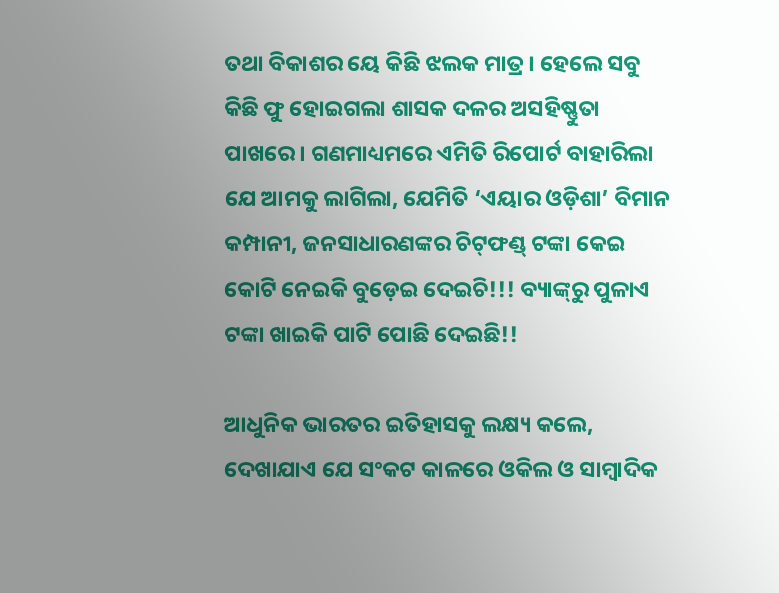ତଥା ବିକାଶର ୟେ କିଛି ଝଲକ ମାତ୍ର। ହେଲେ ସବୁ କିଛି ଫୁ ହୋଇଗଲା ଶାସକ ଦଳର ଅସହିଷ୍ଣୁତା ପାଖରେ। ଗଣମାଧ୍ୟମରେ ଏମିତି ରିପୋର୍ଟ ବାହାରିଲା ଯେ ଆମକୁ ଲାଗିଲା, ଯେମିତି ‘ଏୟାର ଓଡ଼ିଶା’ ବିମାନ କମ୍ପାନୀ, ଜନସାଧାରଣଙ୍କର ଚିଟ୍‌ଫଣ୍ଡ୍‌ ଟଙ୍କା କେଇ କୋଟି ନେଇକି ବୁଡ଼େଇ ଦେଇଚି!!! ବ୍ୟାଙ୍କ୍‌ରୁ ପୁଳାଏ ଟଙ୍କା ଖାଇକି ପାଟି ପୋଛି ଦେଇଛି!!

ଆଧୁନିକ ଭାରତର ଇତିହାସକୁ ଲକ୍ଷ୍ୟ କଲେ, ଦେଖାଯାଏ ଯେ ସଂକଟ କାଳରେ ଓକିଲ ଓ ସାମ୍ବାଦିକ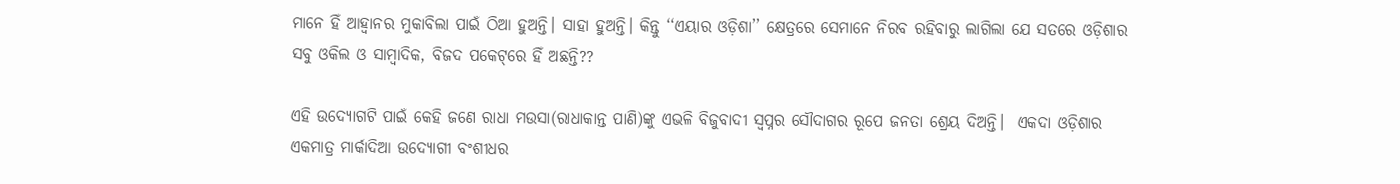ମାନେ ହିଁ ଆହ୍ୱାନର ମୁକାବିଲା ପାଇଁ ଠିଆ ହୁଅନ୍ତି। ସାହା ହୁଅନ୍ତି। କିନ୍ତୁ ‘‘ଏୟାର ଓଡ଼ିଶା’’ କ୍ଷେତ୍ରରେ ସେମାନେ ନିରବ ରହିବାରୁ ଲାଗିଲା ଯେ ସତରେ ଓଡ଼ିଶାର ସବୁ ଓକିଲ ଓ ସାମ୍ବାଦିକ, ବିଜଦ ପକେଟ୍‌ରେ ହିଁ ଅଛନ୍ତି??

ଏହି ଉଦ୍ୟୋଗଟି ପାଇଁ କେହି ଜଣେ ରାଧା ମଉସା(ରାଧାକାନ୍ତ ପାଣି)ଙ୍କୁ ଏଭଳି ବିଜୁବାଦୀ ସ୍ୱପ୍ନର ସୌଦାଗର ରୂପେ ଜନତା ଶ୍ରେୟ ଦିଅନ୍ତି।  ଏକଦା ଓଡ଼ିଶାର ଏକମାତ୍ର ମାର୍କାଦିଆ ଉଦ୍ୟୋଗୀ ବଂଶୀଧର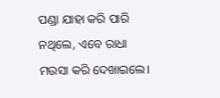ପଣ୍ଡା ଯାହା କରି ପାରି ନଥିଲେ, ଏବେ ରାଧା ମଉସା କରି ଦେଖାଇଲେ।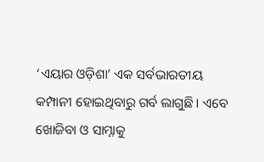‘ଏୟାର ଓଡ଼ିଶା’ ଏକ ସର୍ବଭାରତୀୟ କମ୍ପାନୀ ହୋଇଥିବାରୁ ଗର୍ବ ଲାଗୁଛି। ଏବେ ଖୋଜିବା ଓ ସାମ୍ନାକୁ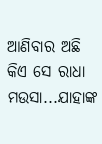ଆଣିବାର ଅଛି କିଏ ସେ ରାଧା ମଉସା...ଯାହାଙ୍କ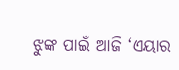ଝୁଙ୍କ ପାଇଁ ଆଜି ‘ଏୟାର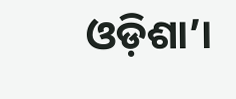ଓଡ଼ିଶା’।